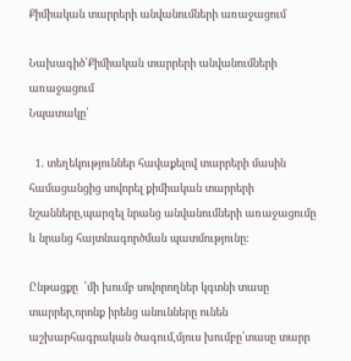Քիմիական տարրերի անվանումների առաջացում

Նախագիծ՝Քիմիական տարրերի անվանումների առաջացում
Նպատակը՝

  1. տեղեկություններ հավաքելով տարրերի մասին համացանցից սովորել քիմիական տարրերի նշանները,պարզել նրանց անվանումների առաջացումը և նրանց հայտնագործման պատմությունը:

Ընթացքը  ՝մի խումբ սովորողներ կգտնի տասը տարրեր,որոնք իրենց անունները ունեն աշխարհագրական ծագում,մյուս խումբը՝տասը տարր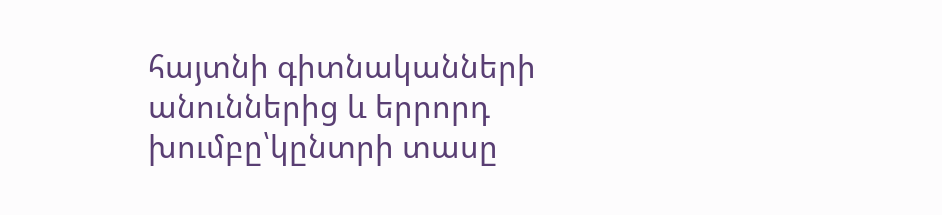հայտնի գիտնականների անուններից և երրորդ խումբը՝կընտրի տասը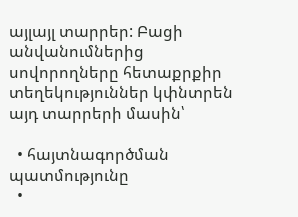այլայլ տարրեր: Բացի անվանումներից սովորողները հետաքրքիր տեղեկություններ կփնտրեն այդ տարրերի մասին՝

  • հայտնագործման պատմությունը
  •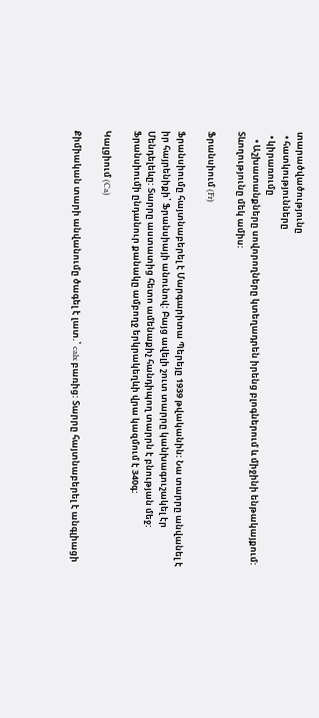տարածվածությունը
  • հատկությունները
  • կիրառումը
    • Աշխատանքները սովորողները կտեղադրեն իրենց բլոգներում և միջինի ենթակայքում: Տևողությունը մեկ ամիս:

Ֆրանսիում (Fr)

Ֆրանսիումը հայտնաբերել է Մարգարիտա Պերեյը 1939 թվականին: Նա տարրը անվանել է իր հայրենիքի՝ Ֆրանսիայի անունով: Բայց ավելի շուտ տարրը կանխագուշակել էր Մենդելեևը: Տարրը աստատից հետո ամենաքիչ հանդիպող տարրն է բնության մեջ: Ֆրանսիումի ընդանուր քանակը ամբողջ երկրակեղևի վրա կազմում է 340գ:

Կալցիում (Ca)

Քիմիական տարի անվանումը ծագել է լատ.՝ calx բառից: Տարրը հայտնաբերել է անգլիացի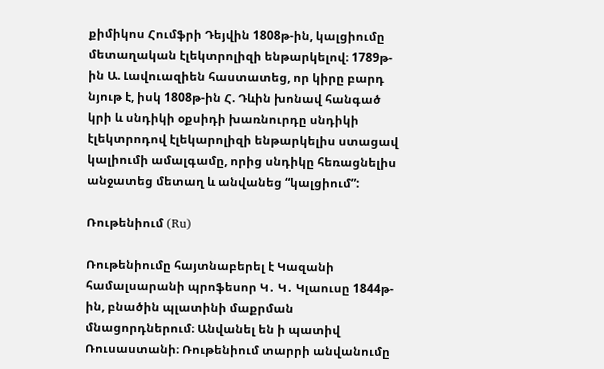քիմիկոս Հումֆրի Դեյվին 1808թ-ին, կալցիումը մետաղական էլեկտրոլիզի ենթարկելով։ 1789թ-ին Ա. Լավուազիեն հաստատեց, որ կիրը բարդ նյութ է, իսկ 1808թ-ին Հ. Դևին խոնավ հանգած կրի և սնդիկի օքսիդի խառնուրդը սնդիկի էլեկտրոդով էլեկարոլիզի ենթարկելիս ստացավ կալիումի ամալգամը, որից սնդիկը հեռացնելիս անջատեց մետաղ և անվանեց “կալցիում”:

Ռութենիում (Ru)

Ռութենիումը հայտնաբերել է Կազանի համալսարանի պրոֆեսոր Կ․ Կ․ Կլաուսը 1844թ-ին, բնածին պլատինի մաքրման մնացորդներում։ Անվանել են ի պատիվ Ռուսաստանի։ Ռութենիում տարրի անվանումը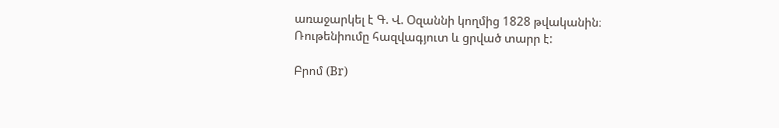առաջարկել է Գ. Վ. Օզաննի կողմից 1828 թվականին։ Ռութենիումը հազվագյուտ և ցրված տարր է:

Բրոմ (Br)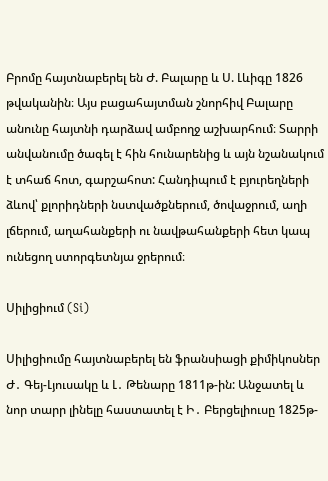Բրոմը հայտնաբերել են Ժ. Բալարը և Ս. Լևիգը 1826 թվականին։ Այս բացահայտման շնորհիվ Բալարը անունը հայտնի դարձավ ամբողջ աշխարհում։ Տարրի անվանումը ծագել է հին հունարենից և այն նշանակում է տհաճ հոտ, գարշահոտ: Հանդիպում է բյուրեղների ձևով՝ քլորիդների նստվածքներում, ծովաջրում, աղի լճերում, աղահանքերի ու նավթահանքերի հետ կապ ունեցող ստորգետնյա ջրերում։

Սիլիցիում (Si)

Սիլիցիումը հայտնաբերել են ֆրանսիացի քիմիկոսներ Ժ․ Գեյ-Լյուսակը և Լ․ Թենարը 1811թ-ին: Անջատել և նոր տարր լինելը հաստատել է Ի․ Բերցելիուսը 1825թ-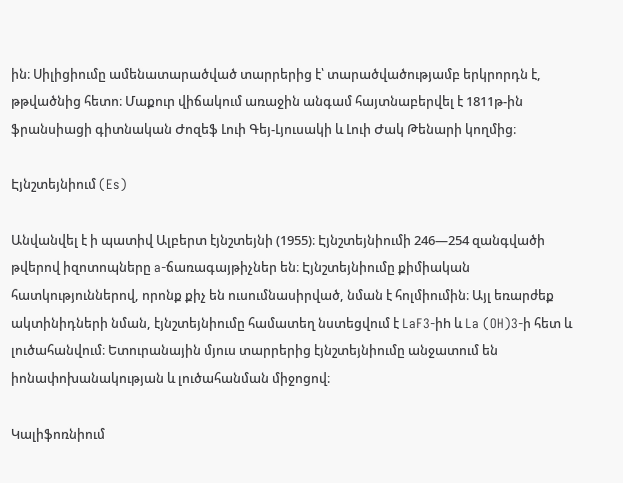ին։ Սիլիցիումը ամենատարածված տարրերից է՝ տարածվածությամբ երկրորդն է, թթվածնից հետո։ Մաքուր վիճակում առաջին անգամ հայտնաբերվել է 1811թ-ին ֆրանսիացի գիտնական Ժոզեֆ Լուի Գեյ-Լյուսակի և Լուի Ժակ Թենարի կողմից։

Էյնշտեյնիում (Es)

Անվանվել է ի պատիվ Ալբերտ էյնշտեյնի (1955)։ Էյնշտեյնիումի 246—254 զանգվածի թվերով իզոտոպները a-ճառագայթիչներ են։ Էյնշտեյնիումը քիմիական հատկություններով, որոնք քիչ են ուսումնասիրված, նման է հոլմիումին։ Այլ եռարժեք ակտինիդների նման, էյնշտեյնիումը համատեղ նստեցվում է LaF3-իh և La (OH)3-ի հետ և լուծահանվում։ Ետուրանային մյուս տարրերից էյնշտեյնիումը անջատում են իոնափոխանակության և լուծահանման միջոցով։

Կալիֆոռնիում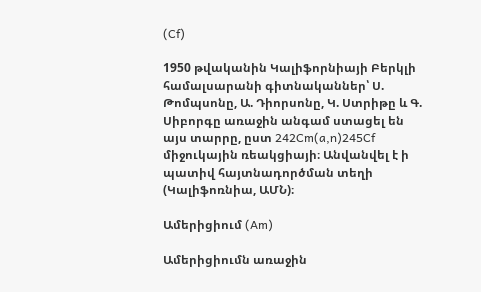(Cf)

1950 թվականին Կալիֆորնիայի Բերկլի համալսարանի գիտնականներ՝ Ս. Թոմպսոնը, Ա. Դիորսոնը, Կ. Ստրիթը և Գ. Սիբորգը առաջին անգամ ստացել են այս տարրը, ըստ 242Cm(a,n)245Cf միջուկային ռեակցիայի։ Անվանվել է ի պատիվ հայտնադործման տեղի (Կալիֆոռնիա, ԱՄՆ)։

Ամերիցիում (Am)

Ամերիցիումն առաջին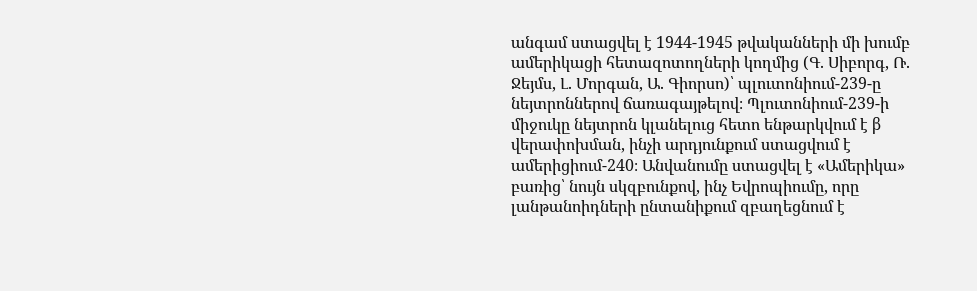անգամ ստացվել է 1944-1945 թվականների մի խումբ ամերիկացի հետազոտողների կողմից (Գ. Սիբորգ, Ռ. Ջեյմս, Լ. Մորգան, Ա. Գիորսո)՝ պլուտոնիում-239-ը նեյտրոններով ճառագայթելով։ Պլուտոնիում-239-ի միջուկը նեյտրոն կլանելուց հետո ենթարկվում է β վերափոխման, ինչի արդյունքում ստացվում է ամերիցիում-240։ Անվանումը ստացվել է «Ամերիկա» բառից՝ նույն սկզբունքով, ինչ Եվրոպիումը, որը լանթանոիդների ընտանիքում զբաղեցնում է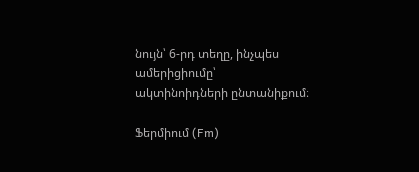նույն՝ 6-րդ տեղը, ինչպես ամերիցիումը՝ ակտինոիդների ընտանիքում։

Ֆերմիում (Fm)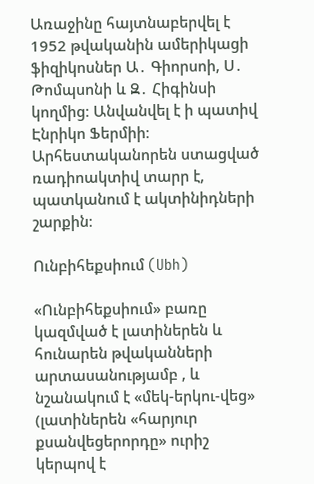Առաջինը հայտնաբերվել է 1952 թվականին ամերիկացի ֆիզիկոսներ Ա․ Գիորսոի, Ս․ Թոմպսոնի և Զ․ Հիգինսի կողմից։ Անվանվել է ի պատիվ Էնրիկո Ֆերմիի։ Արհեստականորեն ստացված ռադիոակտիվ տարր է, պատկանում է ակտինիդների շարքին։

Ունբիհեքսիում (Ubh)

«Ունբիհեքսիում» բառը կազմված է լատիներեն և հունարեն թվականների արտասանությամբ , և նշանակում է «մեկ-երկու-վեց» (լատիներեն «հարյուր քսանվեցերորդը» ուրիշ կերպով է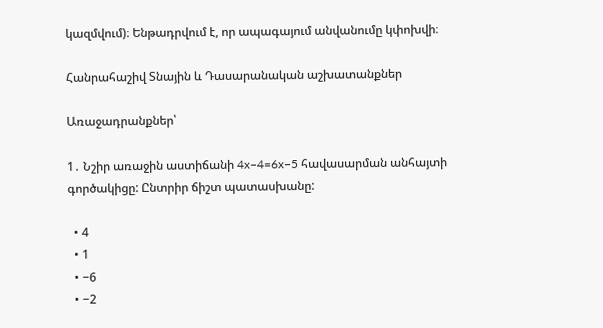կազմվում)։ Ենթադրվում է, որ ապագայում անվանումը կփոխվի։

Հանրահաշիվ Տնային և Դասարանական աշխատանքներ

Առաջադրանքներ՝

1․ Նշիր առաջին աստիճանի 4x−4=6x−5 հավասարման անհայտի գործակիցը: Ընտրիր ճիշտ պատասխանը:

  • 4
  • 1
  • −6
  • −2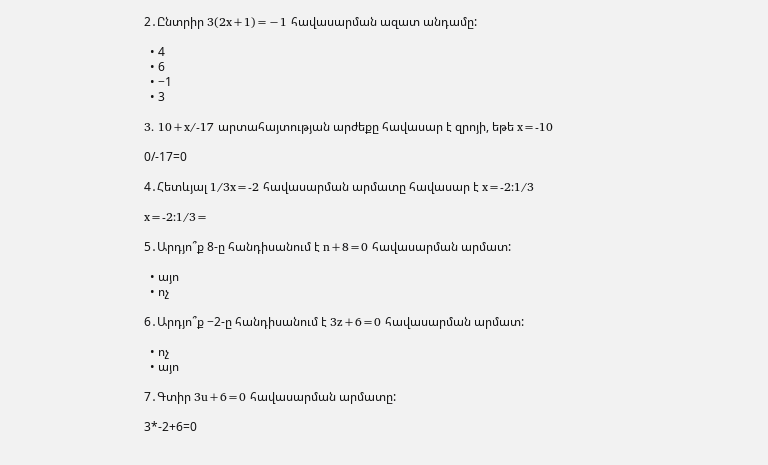2․Ընտրիր 3(2x+1)=−1 հավասարման ազատ անդամը:

  • 4
  • 6
  • −1
  • 3

3․ 10+x/-17 արտահայտության արժեքը հավասար է զրոյի, եթե x=-10

0/-17=0

4․Հետևյալ 1/3x=-2 հավասարման արմատը հավասար է x=-2:1/3

x=-2:1/3=

5․Արդյո՞ք 8-ը հանդիսանում է n+8=0 հավասարման արմատ:

  • այո
  • ոչ

6․Արդյո՞ք −2-ը հանդիսանում է 3z+6=0 հավասարման արմատ:

  • ոչ
  • այո

7․Գտիր 3u+6=0 հավասարման արմատը:

3*-2+6=0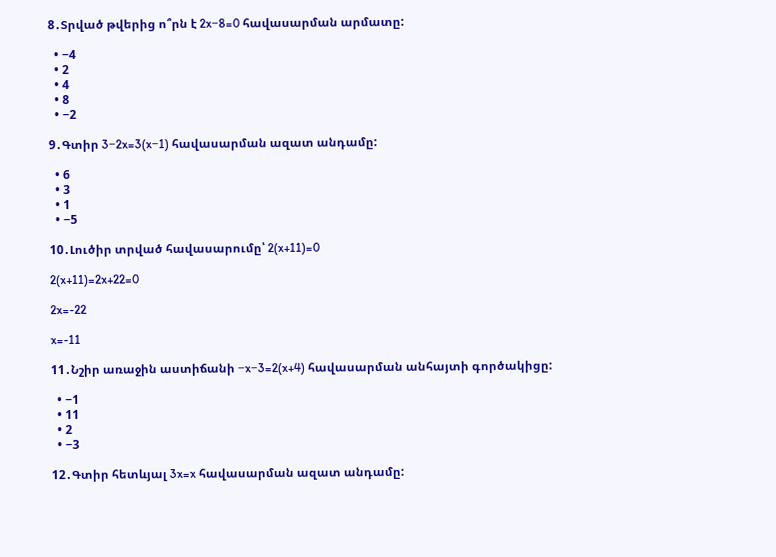8․Տրված թվերից ո՞րն է 2x−8=0 հավասարման արմատը:

  • −4
  • 2
  • 4
  • 8
  • −2

9․Գտիր 3−2x=3(x−1) հավասարման ազատ անդամը:

  • 6
  • 3
  • 1
  • −5

10․Լուծիր տրված հավասարումը՝ 2(x+11)=0

2(x+11)=2x+22=0

2x=-22

x=-11

11․Նշիր առաջին աստիճանի −x−3=2(x+4) հավասարման անհայտի գործակիցը:

  • −1
  • 11
  • 2
  • −3

12․Գտիր հետևյալ 3x=x հավասարման ազատ անդամը: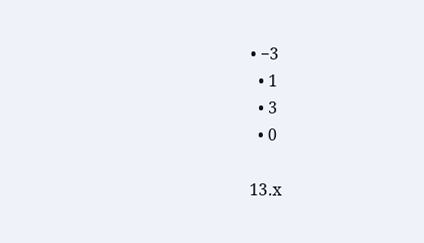• −3
  • 1
  • 3
  • 0

13․x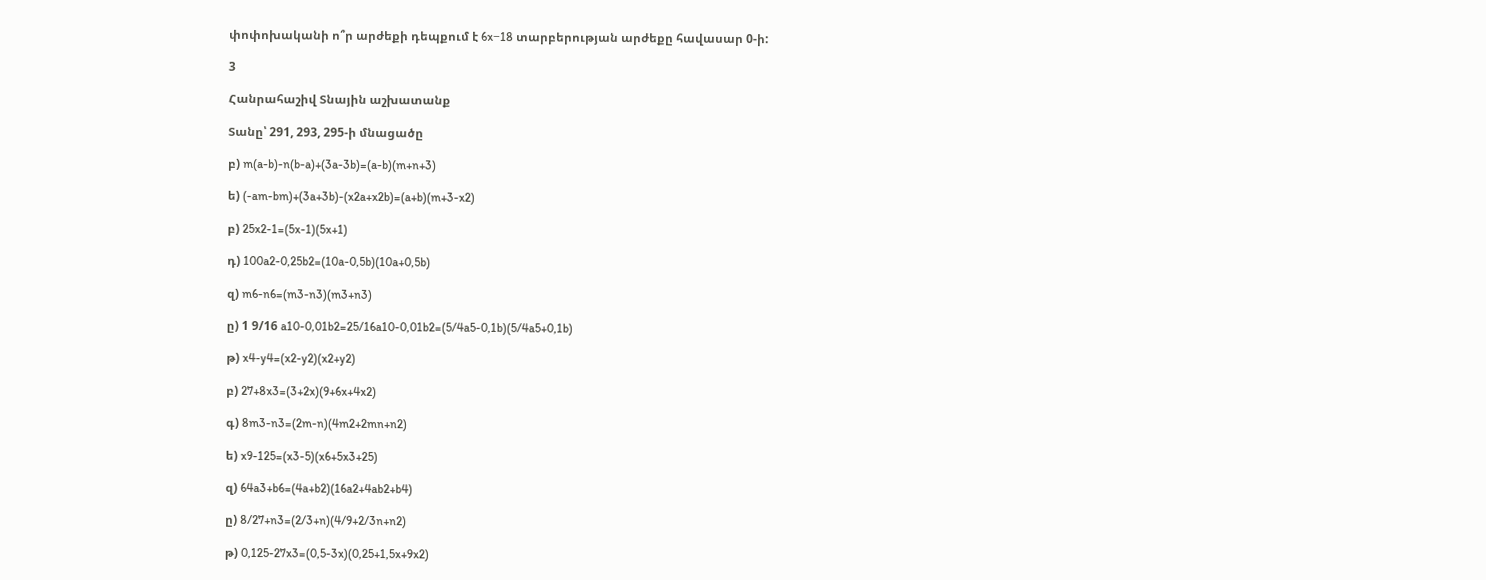փոփոխականի ո՞ր արժեքի դեպքում է 6x−18 տարբերության արժեքը հավասար 0-ի:

3

Հանրահաշիվ Տնային աշխատանք

Տանը՝ 291, 293, 295-ի մնացածը

բ) m(a-b)-n(b-a)+(3a-3b)=(a-b)(m+n+3)

ե) (-am-bm)+(3a+3b)-(x2a+x2b)=(a+b)(m+3-x2)

բ) 25x2-1=(5x-1)(5x+1)

դ) 100a2-0,25b2=(10a-0,5b)(10a+0,5b)

զ) m6-n6=(m3-n3)(m3+n3)

ը) 1 9/16 a10-0,01b2=25/16a10-0,01b2=(5/4a5-0,1b)(5/4a5+0,1b)

թ) x4-y4=(x2-y2)(x2+y2)

բ) 27+8x3=(3+2x)(9+6x+4x2)

գ) 8m3-n3=(2m-n)(4m2+2mn+n2)

ե) x9-125=(x3-5)(x6+5x3+25)

զ) 64a3+b6=(4a+b2)(16a2+4ab2+b4)

ը) 8/27+n3=(2/3+n)(4/9+2/3n+n2)

թ) 0,125-27x3=(0,5-3x)(0,25+1,5x+9x2)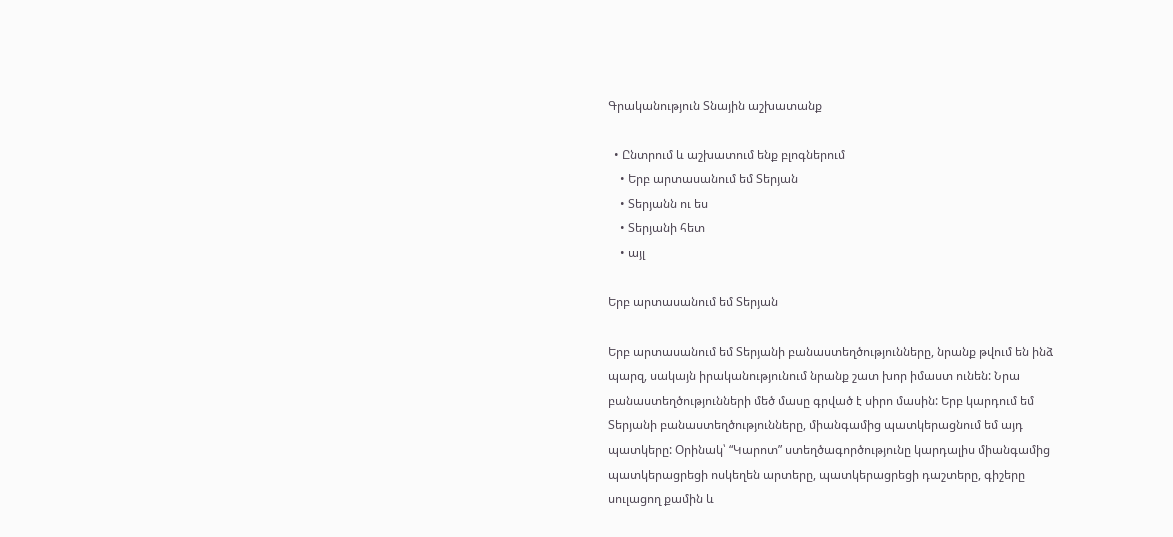Գրականություն Տնային աշխատանք

  • Ընտրում և աշխատում ենք բլոգներում
    • Երբ արտասանում եմ Տերյան
    • Տերյանն ու ես
    • Տերյանի հետ
    • այլ

Երբ արտասանում եմ Տերյան

Երբ արտասանում եմ Տերյանի բանաստեղծությունները, նրանք թվում են ինձ պարզ, սակայն իրականությունում նրանք շատ խոր իմաստ ունեն: Նրա բանաստեղծությունների մեծ մասը գրված է սիրո մասին: Երբ կարդում եմ Տերյանի բանաստեղծությունները, միանգամից պատկերացնում եմ այդ պատկերը: Օրինակ՝ “Կարոտ” ստեղծագործությունը կարդալիս միանգամից պատկերացրեցի ոսկեղեն արտերը, պատկերացրեցի դաշտերը, գիշերը սուլացող քամին և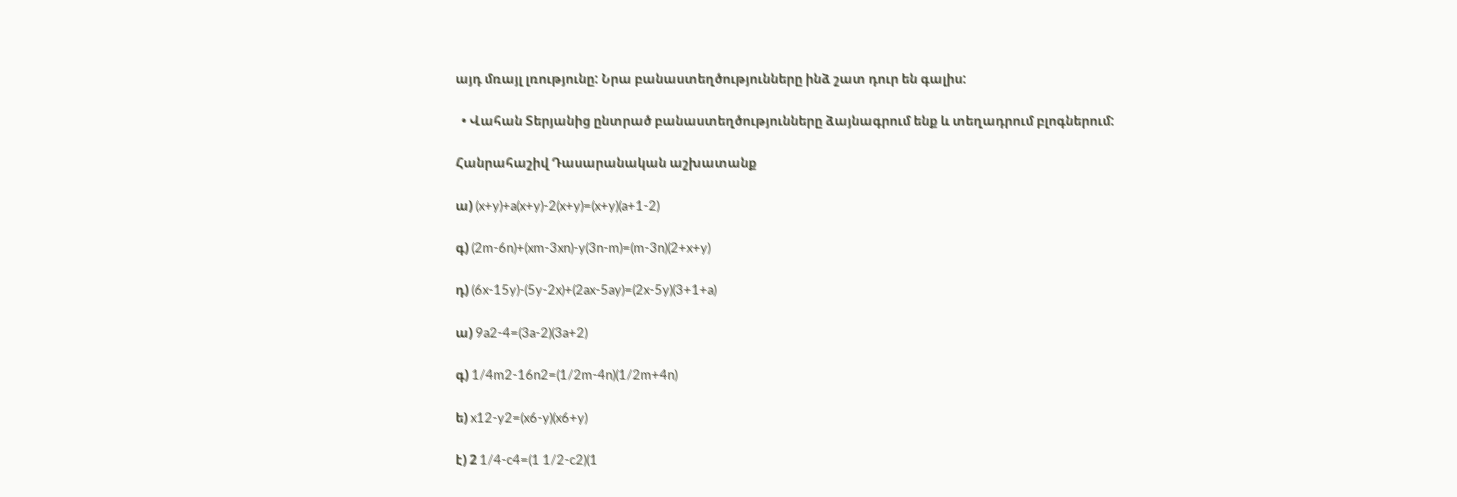այդ մռայլ լռությունը: Նրա բանաստեղծությունները ինձ շատ դուր են գալիս:

  • Վահան Տերյանից ընտրած բանաստեղծությունները ձայնագրում ենք և տեղադրում բլոգներում:

Հանրահաշիվ Դասարանական աշխատանք

ա) (x+y)+a(x+y)-2(x+y)=(x+y)(a+1-2)

գ) (2m-6n)+(xm-3xn)-y(3n-m)=(m-3n)(2+x+y)

դ) (6x-15y)-(5y-2x)+(2ax-5ay)=(2x-5y)(3+1+a)

ա) 9a2-4=(3a-2)(3a+2)

գ) 1/4m2-16n2=(1/2m-4n)(1/2m+4n)

ե) x12-y2=(x6-y)(x6+y)

է) 2 1/4-c4=(1 1/2-c2)(1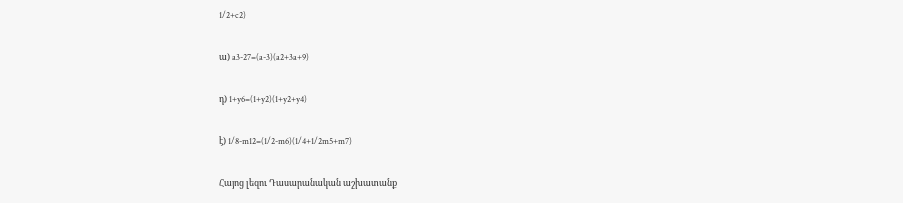1/2+c2)

ա) a3-27=(a-3)(a2+3a+9)

դ) 1+y6=(1+y2)(1+y2+y4)

է) 1/8-m12=(1/2-m6)(1/4+1/2m5+m7)

Հայոց լեզու Դասարանական աշխատանք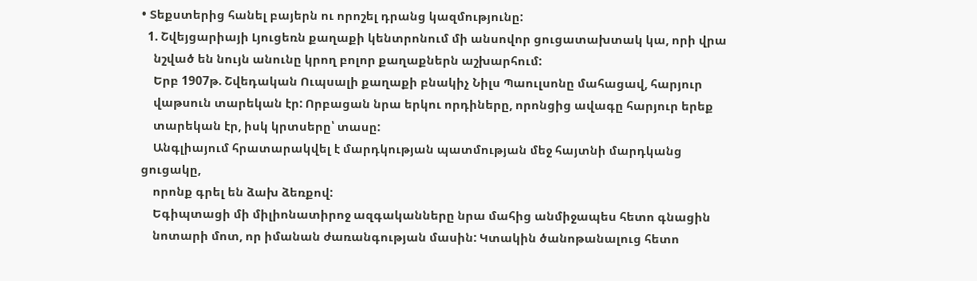• Տեքստերից հանել բայերն ու որոշել դրանց կազմությունը:
  1. Շվեյցարիայի Լյուցեռն քաղաքի կենտրոնում մի անսովոր ցուցատախտակ կա, որի վրա
    նշված են նույն անունը կրող բոլոր քաղաքներն աշխարհում:
    Երբ 1907թ. Շվեդական Ուպսալի քաղաքի բնակիչ Նիլս Պաուլսոնը մահացավ, հարյուր
    վաթսուն տարեկան էր: Որբացան նրա երկու որդիները, որոնցից ավագը հարյուր երեք
    տարեկան էր, իսկ կրտսերը՝ տասը:
    Անգլիայում հրատարակվել է մարդկության պատմության մեջ հայտնի մարդկանց ցուցակը,
    որոնք գրել են ձախ ձեռքով:
    Եգիպտացի մի միլիոնատիրոջ ազգականները նրա մահից անմիջապես հետո գնացին
    նոտարի մոտ, որ իմանան ժառանգության մասին: Կտակին ծանոթանալուց հետո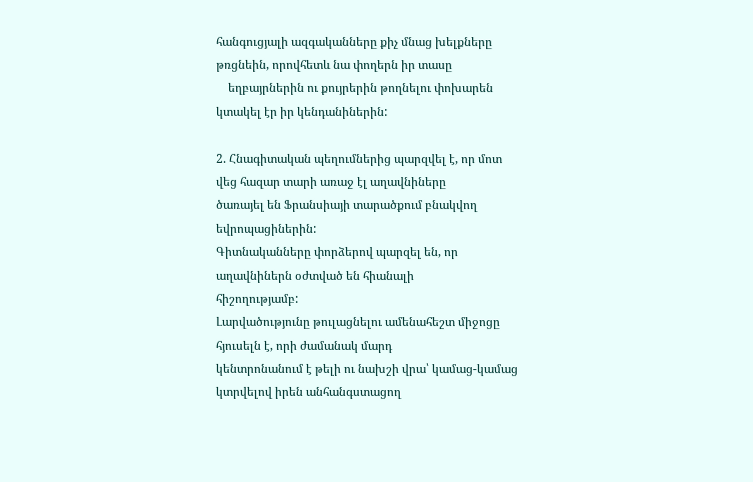հանգուցյալի ազգականները քիչ մնաց խելքները թռցնեին, որովհետև նա փողերն իր տասը
    եղբայրներին ու քույրերին թողնելու փոխարեն կտակել էր իր կենդանիներին:

2. Հնագիտական պեղումներից պարզվել է, որ մոտ վեց հազար տարի առաջ էլ աղավնիները
ծառայել են Ֆրանսիայի տարածքում բնակվող եվրոպացիներին:
Գիտնականները փորձերով պարզել են, որ աղավնիներն օժտված են հիանալի
հիշողությամբ:
Լարվածությունը թուլացնելու ամենահեշտ միջոցը հյուսելն է, որի ժամանակ մարդ
կենտրոնանում է թելի ու նախշի վրա՝ կամաց-կամաց կտրվելով իրեն անհանգստացող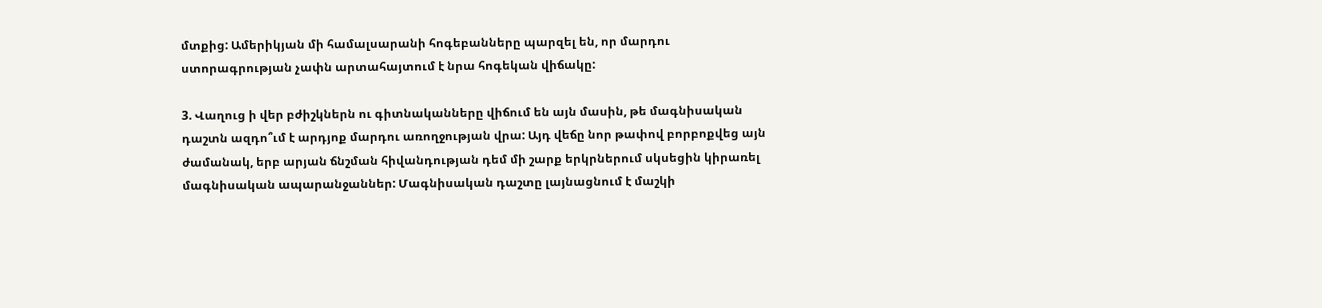մտքից: Ամերիկյան մի համալսարանի հոգեբանները պարզել են, որ մարդու
ստորագրության չափն արտահայտում է նրա հոգեկան վիճակը:

3. Վաղուց ի վեր բժիշկներն ու գիտնականները վիճում են այն մասին, թե մագնիսական
դաշտն ազդո՞ւմ է արդյոք մարդու առողջության վրա: Այդ վեճը նոր թափով բորբոքվեց այն
ժամանակ, երբ արյան ճնշման հիվանդության դեմ մի շարք երկրներում սկսեցին կիրառել
մագնիսական ապարանջաններ: Մագնիսական դաշտը լայնացնում է մաշկի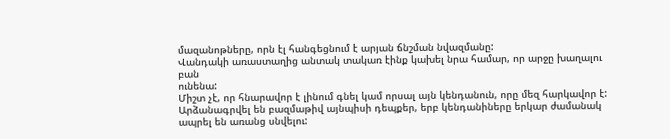մազանոթները, որն էլ հանգեցնում է արյան ճնշման նվազմանը:
Վանդակի առաստաղից անտակ տակառ էինք կախել նրա համար, որ արջը խաղալու բան
ունենա:
Միշտ չէ, որ հնարավոր է լինում գնել կամ որսալ այն կենդանուն, որը մեզ հարկավոր է:
Արձանագրվել են բազմաթիվ այնպիսի դեպքեր, երբ կենդանիները երկար ժամանակ
ապրել են առանց սնվելու: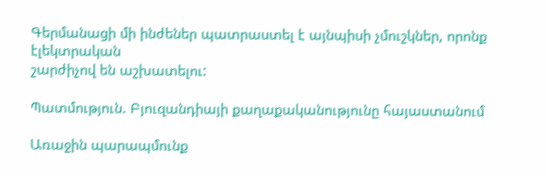Գերմանացի մի ինժեներ պատրաստել է այնպիսի չմուշկներ, որոնք էլեկտրական
շարժիչով են աշխատելու:

Պատմություն. Բյուզանդիայի քաղաքականությունը հայաստանում

Առաջին պարապմունք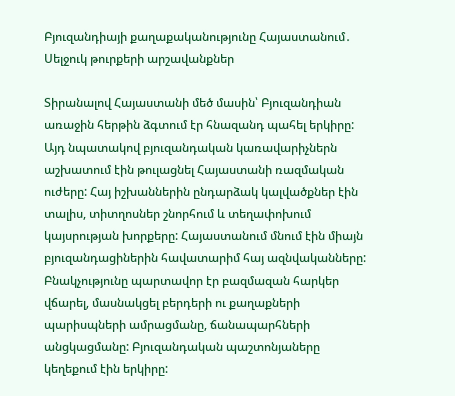Բյուզանդիայի քաղաքականությունը Հայաստանում․ Սելջուկ թուրքերի արշավանքներ

Տիրանալով Հայաստանի մեծ մասին՝ Բյուզանդիան առաջին հերթին ձգտում էր հնազանդ պահել երկիրը: Այդ նպատակով բյուզանդական կառավարիչներն աշխատում էին թուլացնել Հայաստանի ռազմական ուժերը: Հայ իշխաններին ընդարձակ կալվածքներ էին տալիս, տիտղոսներ շնորհում և տեղափոխում կայսրության խորքերը: Հայաստանում մնում էին միայն բյուզանդացիներին հավատարիմ հայ ազնվականները: Բնակչությունը պարտավոր էր բազմազան հարկեր վճարել, մասնակցել բերդերի ու քաղաքների պարիսպների ամրացմանը, ճանապարհների անցկացմանը: Բյուզանդական պաշտոնյաները կեղեքում էին երկիրը: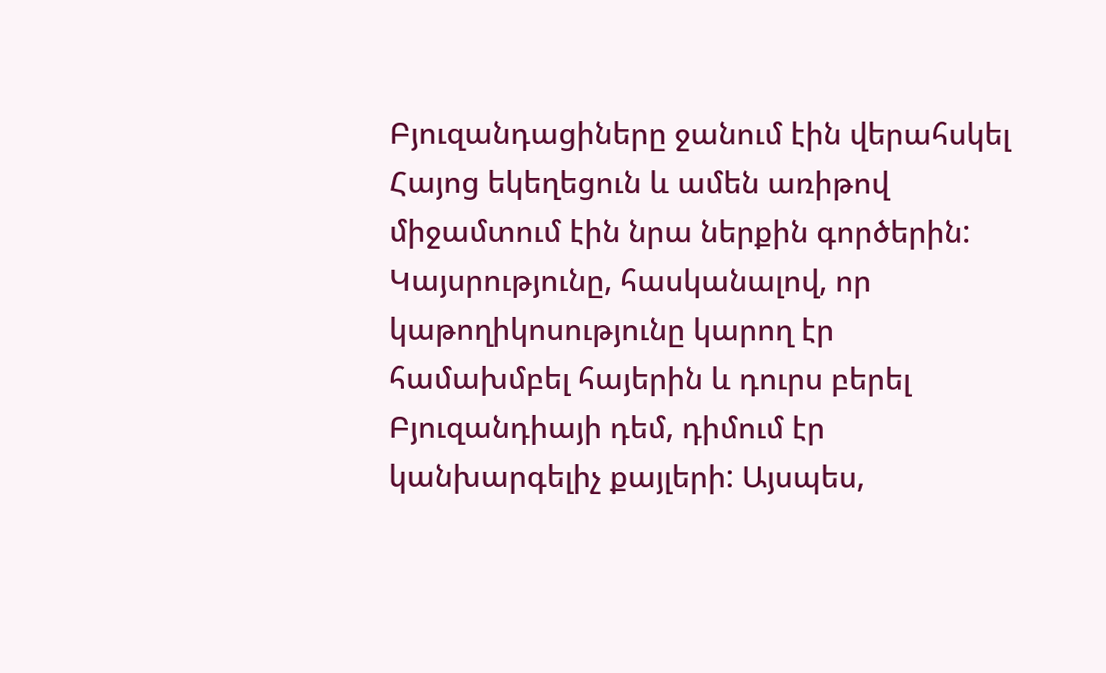Բյուզանդացիները ջանում էին վերահսկել Հայոց եկեղեցուն և ամեն առիթով միջամտում էին նրա ներքին գործերին: Կայսրությունը, հասկանալով, որ կաթողիկոսությունը կարող էր համախմբել հայերին և դուրս բերել Բյուզանդիայի դեմ, դիմում էր կանխարգելիչ քայլերի: Այսպես,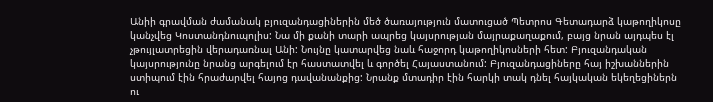Անիի գրավման ժամանակ բյուզանդացիներին մեծ ծառայություն մատուցած Պետրոս Գետադարձ կաթողիկոսը կանչվեց Կոստանդնուպոլիս: Նա մի քանի տարի ապրեց կայսրության մայրաքաղաքում, բայց նրան այդպես էլ չթույլատրեցին վերադառնալ Անի: Նույնը կատարվեց նաև հաջորդ կաթողիկոսների հետ: Բյուզանդական կայսրությունը նրանց արգելում էր հաստատվել և գործել Հայաստանում: Բյուզանդացիները հայ իշխաններին ստիպում էին հրաժարվել հայոց դավանանքից: Նրանք մտադիր էին հարկի տակ դնել հայկական եկեղեցիներն ու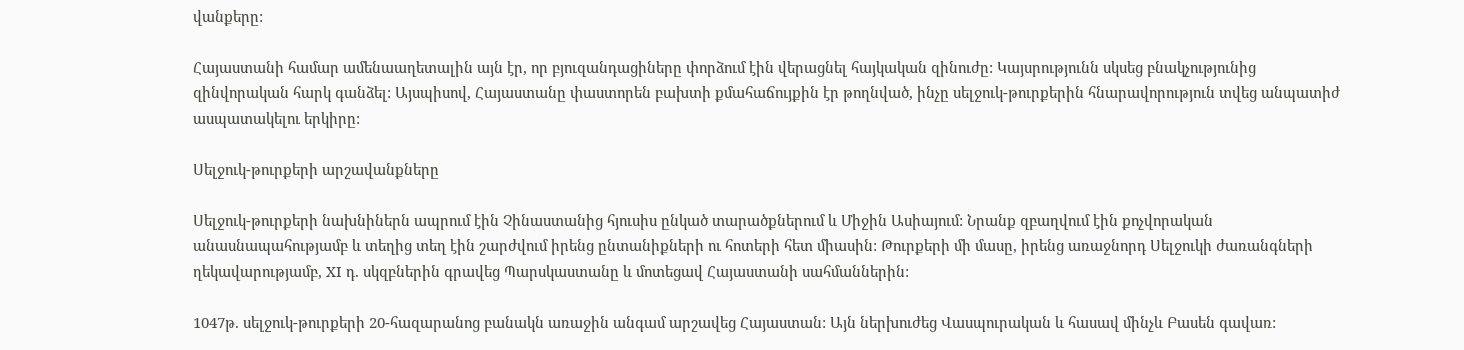վանքերը:

Հայաստանի համար ամենաաղետալին այն էր, որ բյուզանդացիները փորձում էին վերացնել հայկական զինուժը: Կայսրությունն սկսեց բնակչությունից զինվորական հարկ գանձել: Այսպիսով, Հայաստանը փաստորեն բախտի քմահաճույքին էր թողնված, ինչը սելջուկ-թուրքերին հնարավորություն տվեց անպատիժ ասպատակելու երկիրը:

Սելջուկ-թուրքերի արշավանքները

Սելջուկ-թուրքերի նախնիներն ապրում էին Չինաստանից հյուսիս ընկած տարածքներում և Միջին Ասիայում: Նրանք զբաղվում էին քոչվորական անասնապահությամբ և տեղից տեղ էին շարժվում իրենց ընտանիքների ու հոտերի հետ միասին: Թուրքերի մի մասը, իրենց առաջնորդ Սելջուկի ժառանգների ղեկավարությամբ, XI դ. սկզբներին գրավեց Պարսկաստանը և մոտեցավ Հայաստանի սահմաններին:

1047թ. սելջուկ-թուրքերի 20-հազարանոց բանակն առաջին անգամ արշավեց Հայաստան: Այն ներխուժեց Վասպուրական և հասավ մինչև Բասեն գավառ: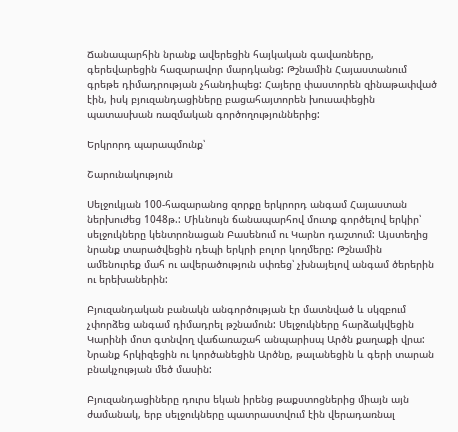Ճանապարհին նրանք ավերեցին հայկական գավառները, գերեվարեցին հազարավոր մարդկանց: Թշնամին Հայաստանում գրեթե դիմադրության չհանդիպեց: Հայերը փաստորեն զինաթափված էին, իսկ բյուզանդացիները բացահայտորեն խուսափեցին պատասխան ռազմական գործողություններից:

Երկրորդ պարապմունք՝

Շարունակություն

Սելջուկյան 100-հազարանոց զորքը երկրորդ անգամ Հայաստան ներխուժեց 1048թ.: Միևնույն ճանապարհով մուտք գործելով երկիր՝ սելջուկները կենտրոնացան Բասենում ու Կարնո դաշտում: Այստեղից նրանք տարածվեցին դեպի երկրի բոլոր կողմերը: Թշնամին ամենուրեք մահ ու ավերածություն սփռեց՝ չխնայելով անգամ ծերերին ու երեխաներին:

Բյուզանդական բանակն անգործության էր մատնված և սկզբում չփորձեց անգամ դիմադրել թշնամուն: Սելջուկները հարձակվեցին Կարինի մոտ գտնվող վաճառաշահ անպարիսպ Արծն քաղաքի վրա: Նրանք հրկիզեցին ու կործանեցին Արծնը, թալանեցին և գերի տարան բնակչության մեծ մասին:

Բյուզանդացիները դուրս եկան իրենց թաքստոցներից միայն այն ժամանակ, երբ սելջուկները պատրաստվում էին վերադառնալ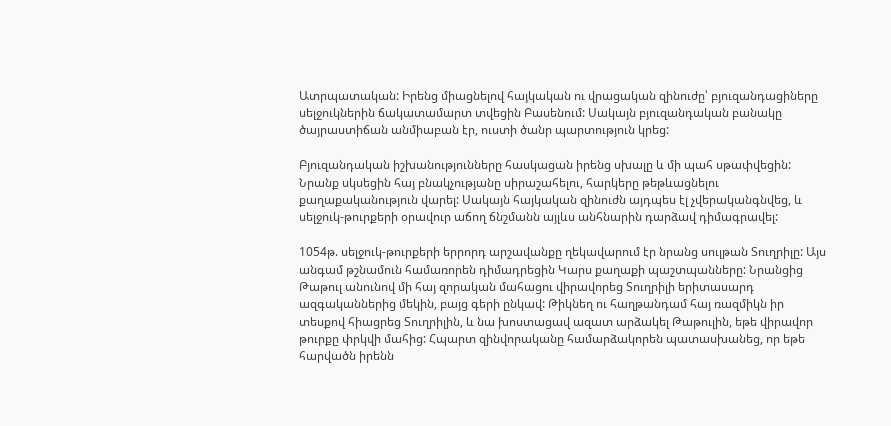Ատրպատական: Իրենց միացնելով հայկական ու վրացական զինուժը՝ բյուզանդացիները սելջուկներին ճակատամարտ տվեցին Բասենում: Սակայն բյուզանդական բանակը ծայրաստիճան անմիաբան էր, ուստի ծանր պարտություն կրեց:

Բյուզանդական իշխանությունները հասկացան իրենց սխալը և մի պահ սթափվեցին: Նրանք սկսեցին հայ բնակչությանը սիրաշահելու, հարկերը թեթևացնելու քաղաքականություն վարել: Սակայն հայկական զինուժն այդպես էլ չվերականգնվեց, և սելջուկ-թուրքերի օրավուր աճող ճնշմանն այլևս անհնարին դարձավ դիմագրավել:

1054թ. սելջուկ-թուրքերի երրորդ արշավանքը ղեկավարում էր նրանց սուլթան Տուղրիլը: Այս անգամ թշնամուն համառորեն դիմադրեցին Կարս քաղաքի պաշտպանները: Նրանցից Թաթուլ անունով մի հայ զորական մահացու վիրավորեց Տուղրիլի երիտասարդ ազգականներից մեկին, բայց գերի ընկավ: Թիկնեղ ու հաղթանդամ հայ ռազմիկն իր տեսքով հիացրեց Տուղրիլին, և նա խոստացավ ազատ արձակել Թաթուլին, եթե վիրավոր թուրքը փրկվի մահից: Հպարտ զինվորականը համարձակորեն պատասխանեց, որ եթե հարվածն իրենն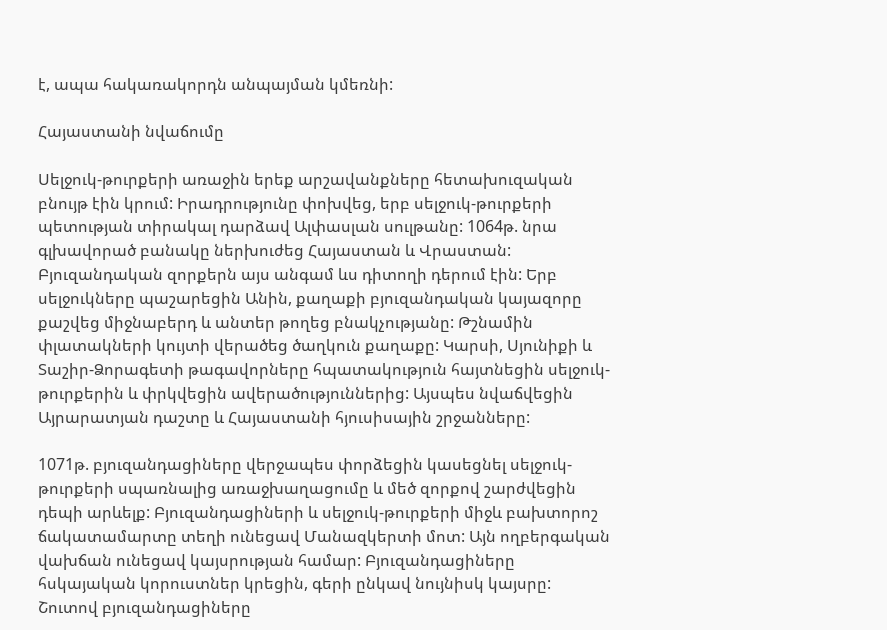է, ապա հակառակորդն անպայման կմեռնի:

Հայաստանի նվաճումը

Սելջուկ-թուրքերի առաջին երեք արշավանքները հետախուզական բնույթ էին կրում: Իրադրությունը փոխվեց, երբ սելջուկ-թուրքերի պետության տիրակալ դարձավ Ալփասլան սուլթանը: 1064թ. նրա գլխավորած բանակը ներխուժեց Հայաստան և Վրաստան: Բյուզանդական զորքերն այս անգամ ևս դիտողի դերում էին: Երբ սելջուկները պաշարեցին Անին, քաղաքի բյուզանդական կայազորը քաշվեց միջնաբերդ և անտեր թողեց բնակչությանը: Թշնամին փլատակների կույտի վերածեց ծաղկուն քաղաքը: Կարսի, Սյունիքի և Տաշիր-Ձորագետի թագավորները հպատակություն հայտնեցին սելջուկ-թուրքերին և փրկվեցին ավերածություններից: Այսպես նվաճվեցին Այրարատյան դաշտը և Հայաստանի հյուսիսային շրջանները:

1071թ. բյուզանդացիները վերջապես փորձեցին կասեցնել սելջուկ-թուրքերի սպառնալից առաջխաղացումը և մեծ զորքով շարժվեցին դեպի արևելք: Բյուզանդացիների և սելջուկ-թուրքերի միջև բախտորոշ ճակատամարտը տեղի ունեցավ Մանազկերտի մոտ: Այն ողբերգական վախճան ունեցավ կայսրության համար: Բյուզանդացիները հսկայական կորուստներ կրեցին, գերի ընկավ նույնիսկ կայսրը: Շուտով բյուզանդացիները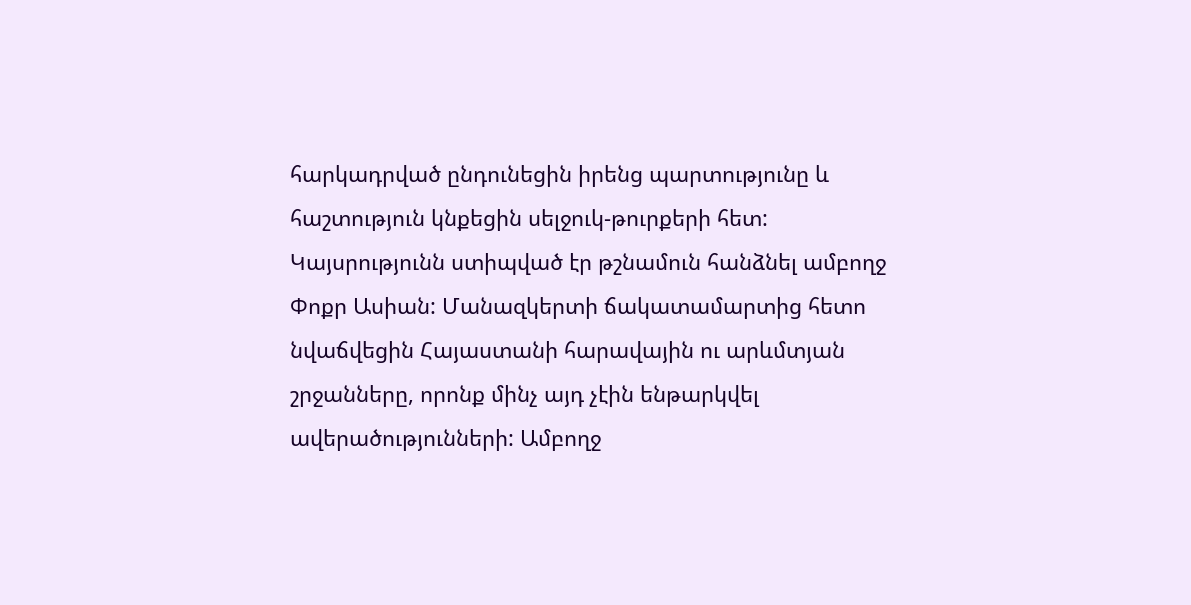հարկադրված ընդունեցին իրենց պարտությունը և հաշտություն կնքեցին սելջուկ-թուրքերի հետ: Կայսրությունն ստիպված էր թշնամուն հանձնել ամբողջ Փոքր Ասիան: Մանազկերտի ճակատամարտից հետո նվաճվեցին Հայաստանի հարավային ու արևմտյան շրջանները, որոնք մինչ այդ չէին ենթարկվել ավերածությունների: Ամբողջ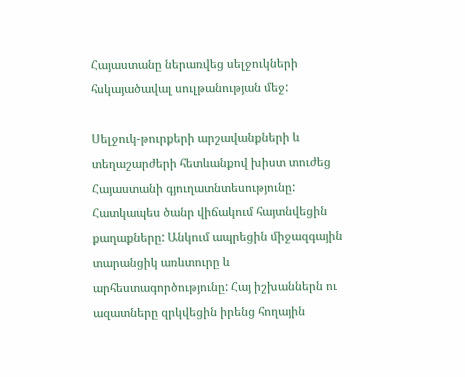Հայաստանը ներառվեց սելջուկների հսկայածավալ սուլթանության մեջ:

Սելջուկ-թուրքերի արշավանքների և տեղաշարժերի հետևանքով խիստ տուժեց Հայաստանի գյուղատնտեսությունը: Հատկապես ծանր վիճակում հայտնվեցին քաղաքները: Անկում ապրեցին միջազգային տարանցիկ առևտուրը և արհեստագործությունը: Հայ իշխաններն ու ազատները զրկվեցին իրենց հողային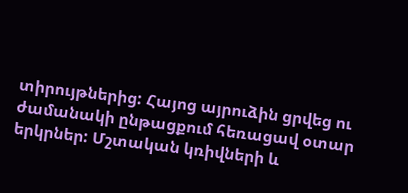տիրույթներից: Հայոց այրուձին ցրվեց ու ժամանակի ընթացքում հեռացավ օտար երկրներ: Մշտական կռիվների և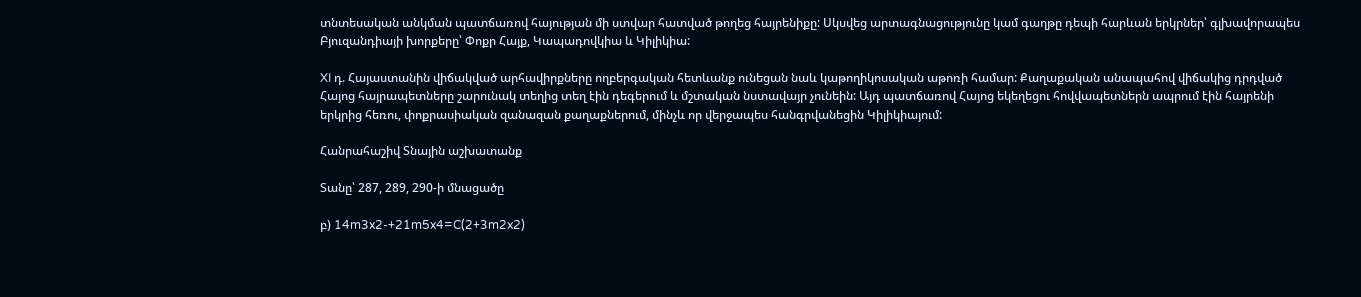տնտեսական անկման պատճառով հայության մի ստվար հատված թողեց հայրենիքը: Սկսվեց արտագնացությունը կամ գաղթը դեպի հարևան երկրներ՝ գլխավորապես Բյուզանդիայի խորքերը՝ Փոքր Հայք, Կապադովկիա և Կիլիկիա:

XI դ. Հայաստանին վիճակված արհավիրքները ողբերգական հետևանք ունեցան նաև կաթողիկոսական աթոռի համար: Քաղաքական անապահով վիճակից դրդված Հայոց հայրապետները շարունակ տեղից տեղ էին դեգերում և մշտական նստավայր չունեին: Այդ պատճառով Հայոց եկեղեցու հովվապետներն ապրում էին հայրենի երկրից հեռու, փոքրասիական զանազան քաղաքներում, մինչև որ վերջապես հանգրվանեցին Կիլիկիայում:

Հանրահաշիվ Տնային աշխատանք

Տանը՝ 287, 289, 290-ի մնացածը

բ) 14m3x2-+21m5x4=C(2+3m2x2)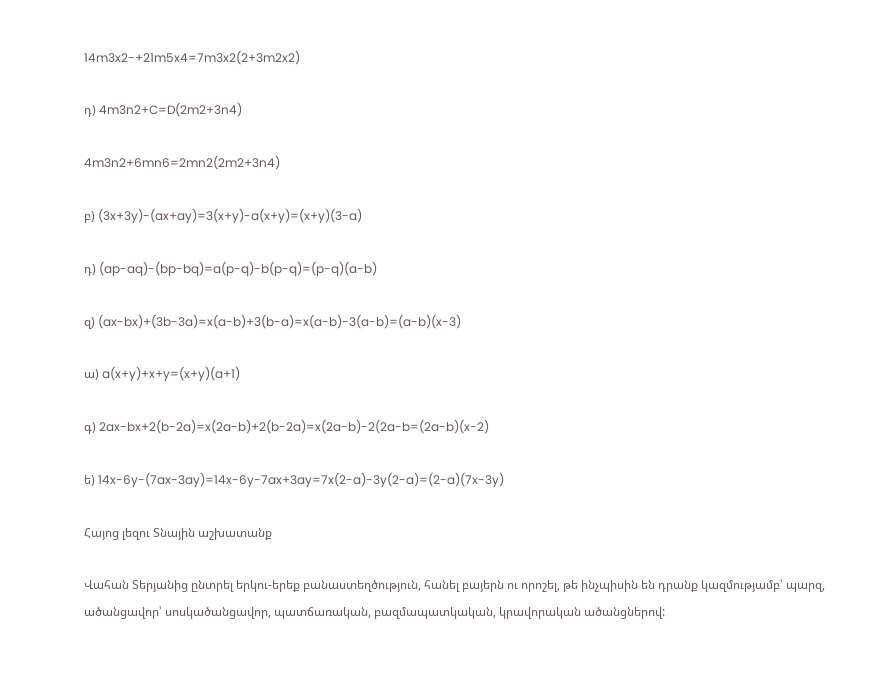14m3x2-+21m5x4=7m3x2(2+3m2x2)

դ) 4m3n2+C=D(2m2+3n4)

4m3n2+6mn6=2mn2(2m2+3n4)

բ) (3x+3y)-(ax+ay)=3(x+y)-a(x+y)=(x+y)(3-a)

դ) (ap-aq)-(bp-bq)=a(p-q)-b(p-q)=(p-q)(a-b)

զ) (ax-bx)+(3b-3a)=x(a-b)+3(b-a)=x(a-b)-3(a-b)=(a-b)(x-3)

ա) a(x+y)+x+y=(x+y)(a+1)

գ) 2ax-bx+2(b-2a)=x(2a-b)+2(b-2a)=x(2a-b)-2(2a-b=(2a-b)(x-2)

ե) 14x-6y-(7ax-3ay)=14x-6y-7ax+3ay=7x(2-a)-3y(2-a)=(2-a)(7x-3y)

Հայոց լեզու Տնային աշխատանք

Վահան Տերյանից ընտրել երկու-երեք բանաստեղծություն, հանել բայերն ու որոշել, թե ինչպիսին են դրանք կազմությամբ՝ պարզ, ածանցավոր՝ սոսկածանցավոր, պատճառական, բազմապատկական, կրավորական ածանցներով: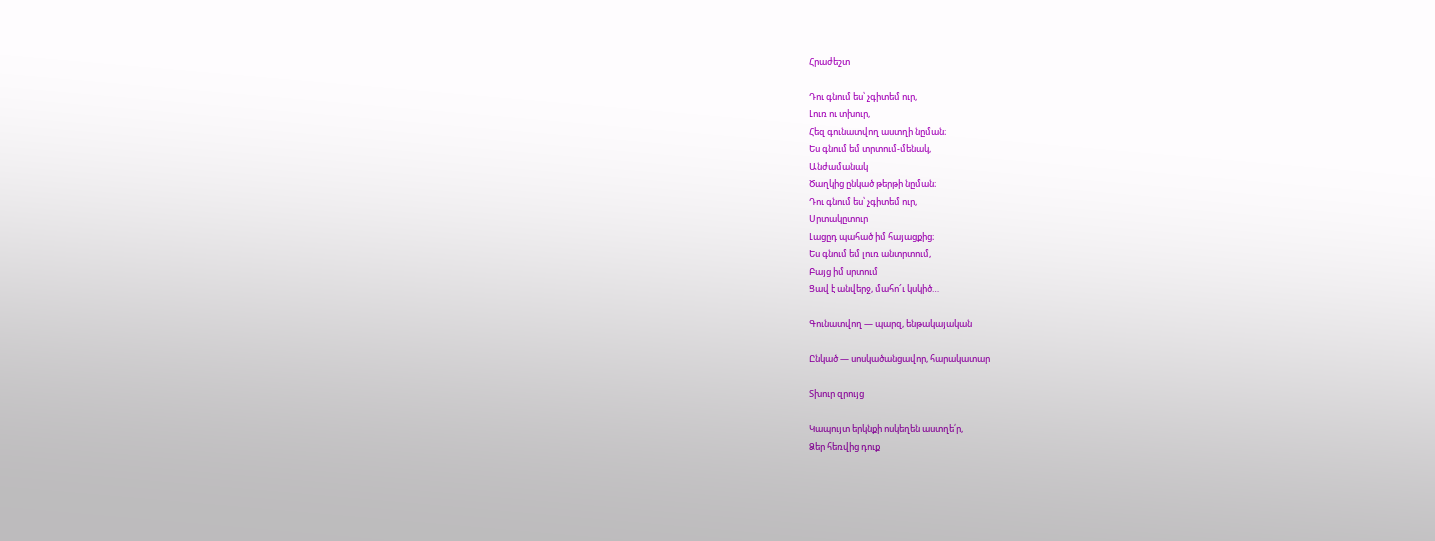Հրաժեշտ

Դու գնում ես՝ չգիտեմ ուր,
Լուռ ու տխուր,
Հեզ գունատվող աստղի նըման։
Ես գնում եմ տրտում-մենակ,
Անժամանակ
Ծաղկից ընկած թերթի նըման։
Դու գնում ես՝ չգիտեմ ուր,
Սրտակըտուր
Լացըդ պահած իմ հայացքից։
Ես գնում եմ լուռ անտրտում,
Բայց իմ սրտում
Ցավ է անվերջ, մահո՜ւ կսկիծ…

Գունատվող — պարզ, ենթակայական

Ընկած — սոսկածանցավոր, հարակատար

Տխուր զրույց

Կապույտ երկնքի ոսկեղեն աստղե՛ր,
Ձեր հեռվից դուք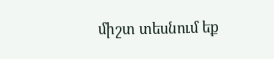միշտ տեսնում եք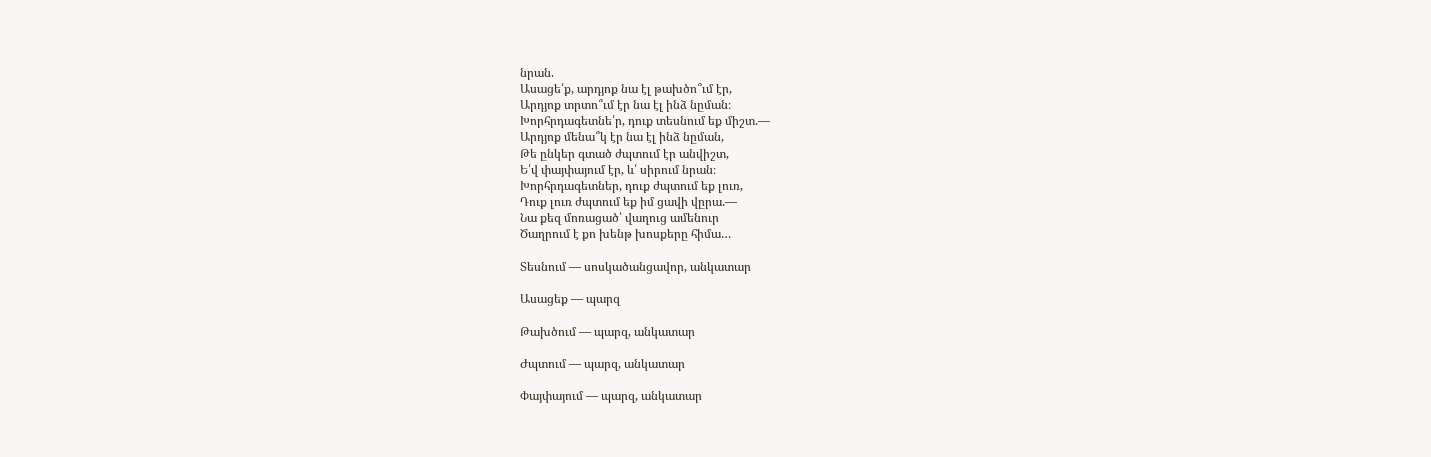նրան.
Ասացե՛ք, արդյոք նա էլ թախծո՞ւմ էր,
Արդյոք տրտո՞ւմ էր նա էլ ինձ նըման։
Խորհրդագետնե՛ր, դուք տեսնում եք միշտ.—
Արդյոք մենա՞կ էր նա էլ ինձ նըման,
Թե ընկեր գտած ժպտում էր անվիշտ,
Ե՛վ փայփայում էր, և՛ սիրում նրան։
Խորհրդագետներ, դուք ժպտում եք լուռ,
Դուք լուռ ժպտում եք իմ ցավի վըրա.—
Նա քեզ մոռացած՝ վաղուց ամենուր
Ծաղրում է քո խենթ խոսքերը հիմա…

Տեսնում — սոսկածանցավոր, անկատար

Ասացեք — պարզ

Թախծում — պարզ, անկատար

Ժպտում — պարզ, անկատար

Փայփայում — պարզ, անկատար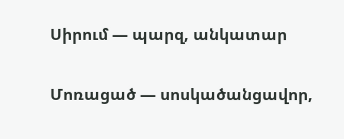Սիրում — պարզ, անկատար

Մոռացած — սոսկածանցավոր,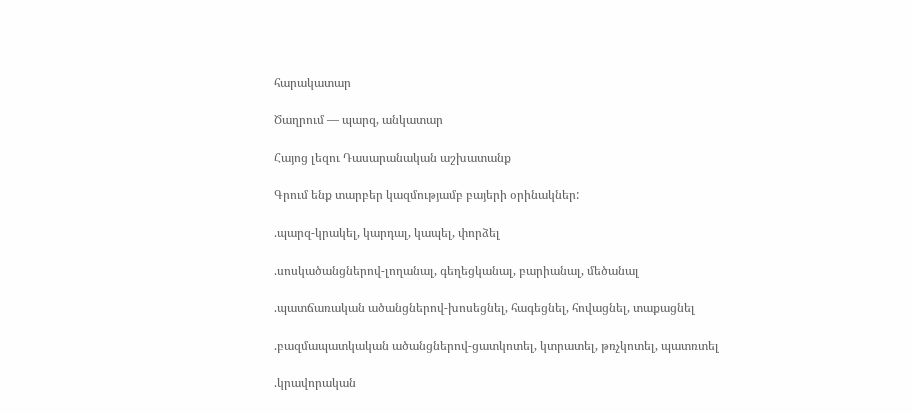հարակատար

Ծաղրում — պարզ, անկատար

Հայոց լեզու Դասարանական աշխատանք

Գրում ենք տարբեր կազմությամբ բայերի օրինակներ:

.պարզ-կրակել, կարդալ, կապել, փորձել

.սոսկածանցներով-լողանալ, գեղեցկանալ, բարիանալ, մեծանալ

.պատճառական ածանցներով-խոսեցնել, հագեցնել, հովացնել, տաքացնել

.բազմապատկական ածանցներով-ցատկոտել, կտրատել, թռչկոտել, պատռտել

.կրավորական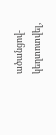ածանցով-կեղտոտվել,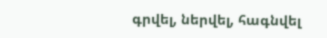գրվել, ներվել, հագնվել